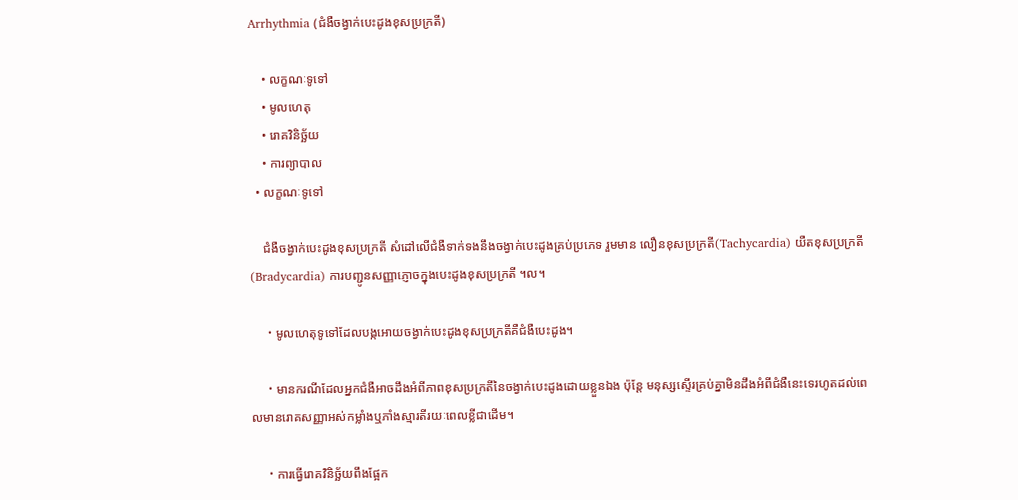Arrhythmia (ជំងឺចង្វាក់បេះដូងខុសប្រក្រតី)

    • លក្ខណៈទូទៅ
    • មូលហេតុ
    • រោគវិនិច្ឆ័យ
    • ការព្យាបាល
  • លក្ខណៈទូទៅ

    ជំងឺចង្វាក់បេះដូងខុសប្រក្រតី សំដៅលើជំងឺទាក់ទងនឹងចង្វាក់បេះដូងគ្រប់ប្រភេទ រួមមាន លឿនខុសប្រក្រតី(Tachycardia) យឺតខុសប្រក្រតី(Bradycardia) ការបញ្ជូនសញ្ញាភ្ញោចក្នុងបេះដូងខុសប្រក្រតី ។ល។

    ・មូលហេតុទូទៅដែលបង្កអោយចង្វាក់បេះដូងខុសប្រក្រតីគឺជំងឺបេះដូង។

    ・មានករណីដែលអ្នកជំងឺអាចដឹងអំពីភាពខុសប្រក្រតីនៃចង្វាក់បេះដូងដោយខ្លួនឯង ប៉ុន្តែ មនុស្សស្ទើរគ្រប់គ្នាមិនដឹងអំពីជំងឺនេះទេរហូតដល់ពេលមានរោគសញ្ញាអស់កម្លាំងឬភាំងស្មារតីរយៈពេលខ្លីជាដើម។

    ・ការធ្វើរោគវិនិច្ឆ័យពឹងផ្អែក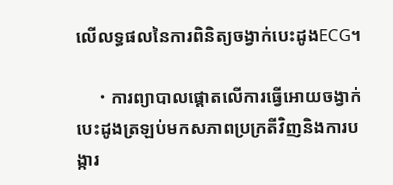លើលទ្ធផលនៃការពិនិត្យចង្វាក់បេះដូងECG។

    ・ការព្យាបាលផ្ដោតលើការធ្វើអោយចង្វាក់បេះដូងត្រឡប់មកសភាពប្រក្រតីវិញនិងការបង្ការ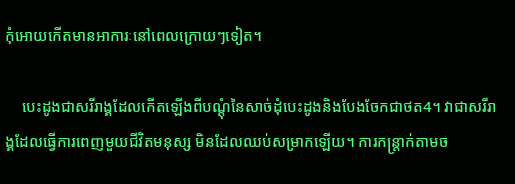កុំអោយកើតមានអាការៈនៅពេលក្រោយៗទៀត។

    បេះដូងជាសរីរាង្គដែលកើតឡើងពីបណ្ដុំនៃសាច់ដុំបេះដូងនិងបែងចែកជាថត4។ វាជាសរីរាង្គដែលធ្វើការពេញមួយជីវិតមនុស្ស មិនដែលឈប់សម្រាកឡើយ។ ការកន្ត្រាក់តាមច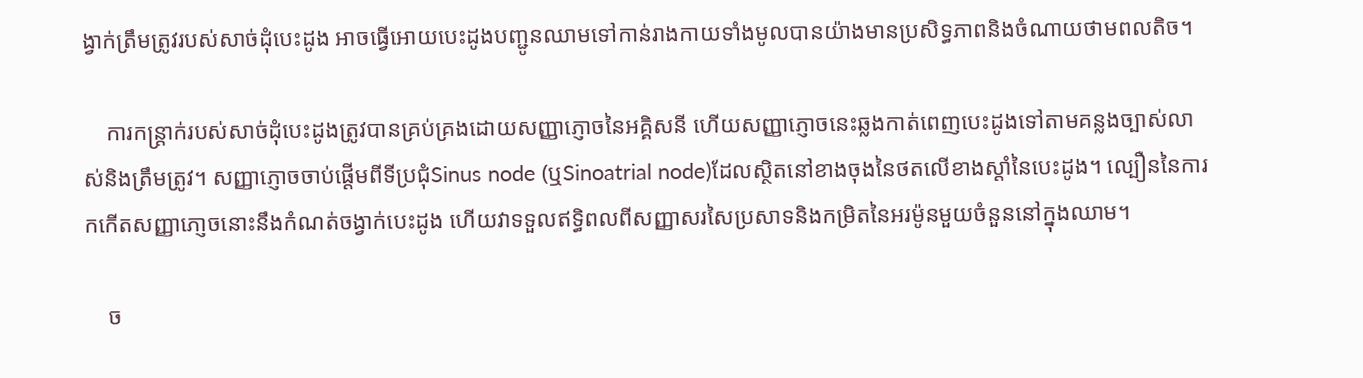ង្វាក់ត្រឹមត្រូវរបស់សាច់ដុំបេះដូង អាចធ្វើអោយបេះដូងបញ្ជូនឈាមទៅកាន់រាងកាយទាំងមូលបានយ៉ាងមានប្រសិទ្ធភាពនិងចំណាយថាមពលតិច។

    ការកន្ត្រាក់របស់សាច់ដុំបេះដូងត្រូវបានគ្រប់គ្រងដោយសញ្ញាភ្ញោចនៃអគ្គិសនី ហើយសញ្ញាភ្ញោចនេះឆ្លងកាត់ពេញបេះដូងទៅតាមគន្លងច្បាស់លាស់និងត្រឹមត្រូវ។ សញ្ញាភ្ញោចចាប់ផ្ដើមពីទីប្រជុំSinus node (ឬSinoatrial node)ដែលស្ថិតនៅខាងចុងនៃថតលើខាងស្ដាំនៃបេះដូង។ ល្បឿននៃការកកើតសញ្ញាភោ្ញចនោះនឹងកំណត់ចង្វាក់បេះដូង ហើយវាទទួលឥទ្ធិពលពីសញ្ញាសរសៃប្រសាទនិងកម្រិតនៃអរម៉ូនមួយចំនួននៅក្នុងឈាម។

    ច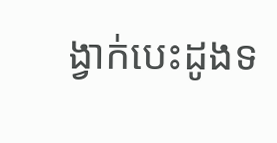ង្វាក់បេះដូងទ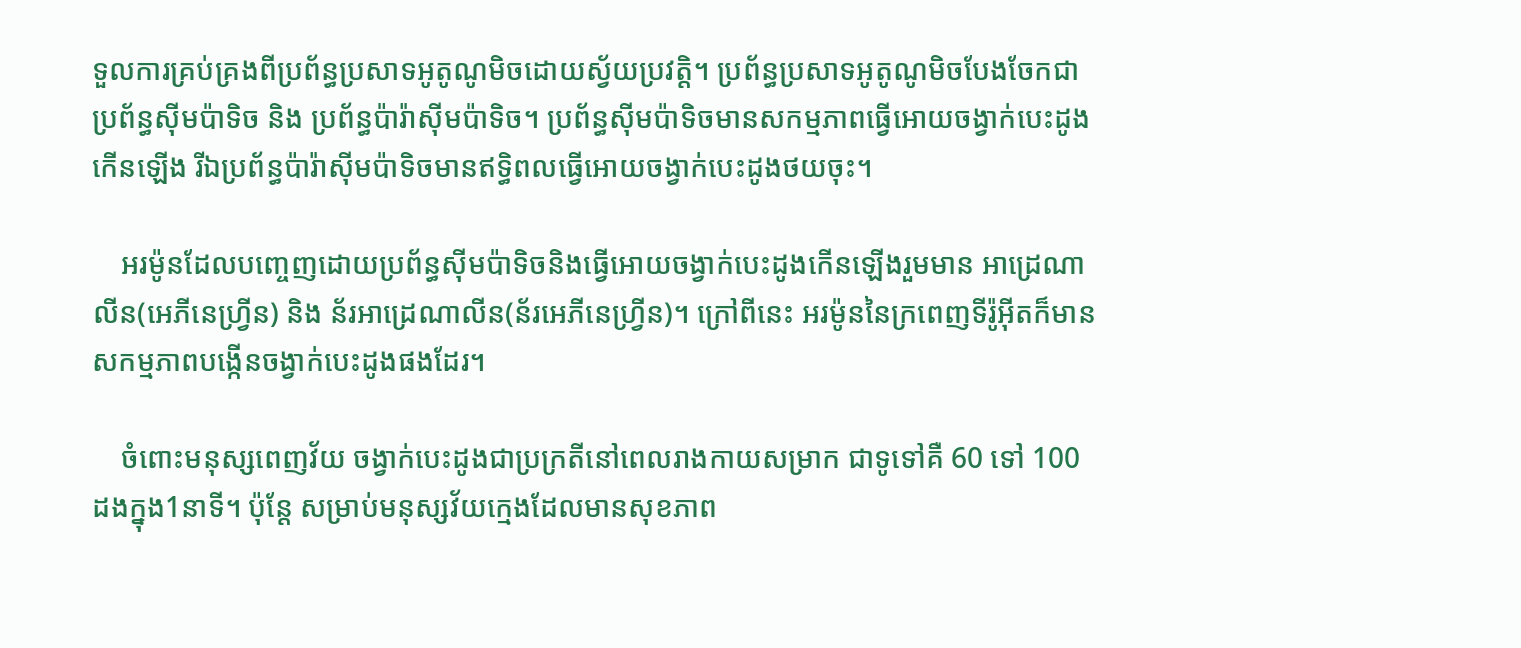ទួលការគ្រប់គ្រងពីប្រព័ន្ធប្រសាទអូតូណូមិចដោយស្វ័យប្រវត្តិ។ ប្រព័ន្ធប្រសាទអូតូណូមិចបែងចែកជា ប្រព័ន្ធស៊ីមប៉ាទិច និង ប្រព័ន្ធប៉ារ៉ាស៊ីមប៉ាទិច។ ប្រព័ន្ធស៊ីមប៉ាទិចមានសកម្មភាពធ្វើអោយចង្វាក់បេះដូងកើនឡើង រីឯប្រព័ន្ធប៉ារ៉ាស៊ីមប៉ាទិចមានឥទ្ធិពលធ្វើអោយចង្វាក់បេះដូងថយចុះ។

    អរម៉ូនដែលបញ្ចេញដោយប្រព័ន្ធស៊ីមប៉ាទិចនិងធ្វើអោយចង្វាក់បេះដូងកើនឡើងរួមមាន អាដ្រេណាលីន(អេភីនេហ្វ្រីន) និង ន័រអាដ្រេណាលីន(ន័រអេភីនេហ្វ្រីន)។ ក្រៅពីនេះ អរម៉ូននៃក្រពេញទីរ៉ូអ៊ីតក៏មានសកម្មភាពបង្កើនចង្វាក់បេះដូងផងដែរ។

    ចំពោះមនុស្សពេញវ័យ ចង្វាក់បេះដូងជាប្រក្រតីនៅពេលរាងកាយសម្រាក ជាទូទៅគឺ 60 ទៅ 100 ដងក្នុង1នាទី។ ប៉ុន្តែ សម្រាប់មនុស្សវ័យក្មេងដែលមានសុខភាព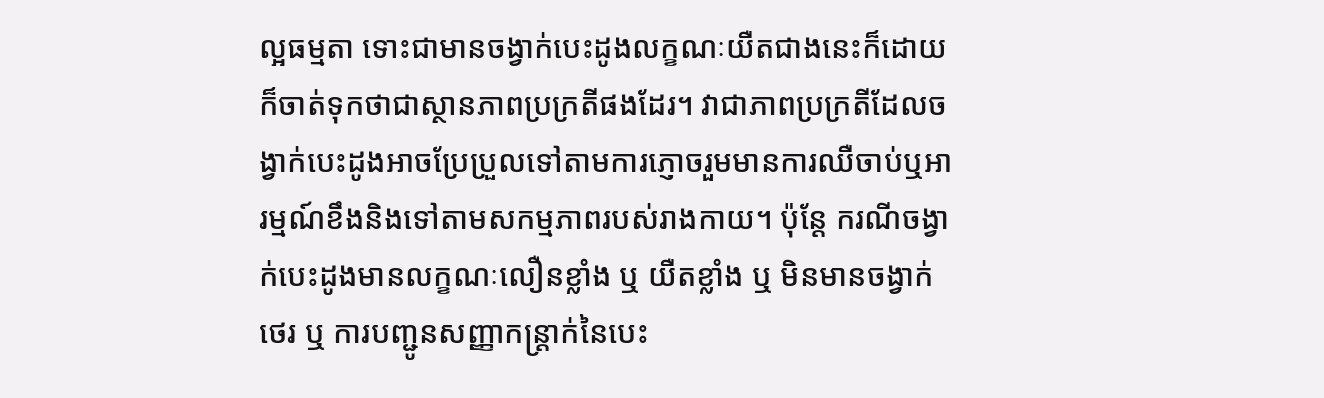ល្អធម្មតា ទោះជាមានចង្វាក់បេះដូងលក្ខណៈយឺតជាងនេះក៏ដោយ ក៏ចាត់ទុកថាជាស្ថានភាពប្រក្រតីផងដែរ។ វាជាភាពប្រក្រតីដែលចង្វាក់បេះដូងអាចប្រែប្រួលទៅតាមការភ្ញោចរួមមានការឈឺចាប់ឬអារម្មណ៍ខឹងនិងទៅតាមសកម្មភាពរបស់រាងកាយ។ ប៉ុន្តែ ករណីចង្វាក់បេះដូងមានលក្ខណៈលឿនខ្លាំង ឬ យឺតខ្លាំង ឬ មិនមានចង្វាក់ថេរ ឬ ការបញ្ជូនសញ្ញាកន្ត្រាក់នៃបេះ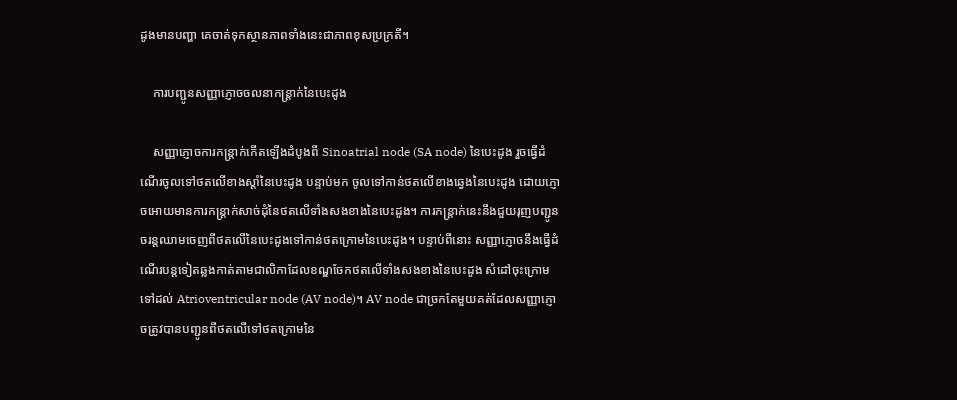ដូងមានបញ្ហា គេចាត់ទុកស្ថានភាពទាំងនេះជាភាពខុសប្រក្រតី។

    ការបញ្ជូនសញ្ញាភ្ញោចចលនាកន្ត្រាក់នៃបេះដូង

    សញ្ញាភ្ញោចការកន្ត្រាក់កើតឡើងដំបូងពី Sinoatrial node (SA node) នៃបេះដូង រួចធ្វើដំណើរចូលទៅថតលើខាងស្ដាំនៃបេះដូង បន្ទាប់មក ចូលទៅកាន់ថតលើខាងឆ្វេងនៃបេះដូង ដោយភ្ញោចអោយមានការកន្ត្រាក់សាច់ដុំនៃថតលើទាំងសងខាងនៃបេះដូង។ ការកន្ត្រាក់នេះនឹងជួយរុញបញ្ជូនចរន្តឈាមចេញពីថតលើនៃបេះដូងទៅកាន់ថតក្រោមនៃបេះដូង។ បន្ទាប់ពីនោះ សញ្ញាភ្ញោចនឹងធ្វើដំណើរបន្តទៀតឆ្លងកាត់តាមជាលិកាដែលខណ្ឌចែកថតលើទាំងសងខាងនៃបេះដូង សំដៅចុះក្រោមទៅដល់ Atrioventricular node (AV node)។ AV node ជាច្រកតែមួយគត់ដែលសញ្ញាភ្ញោចត្រូវបានបញ្ជូនពីថតលើទៅថតក្រោមនៃ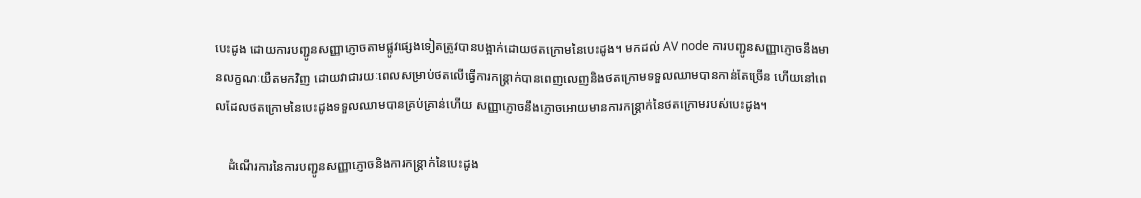បេះដូង ដោយការបញ្ជូនសញ្ញាភ្ញោចតាមផ្លូវផ្សេងទៀតត្រូវបានបង្អាក់ដោយថតក្រោមនៃបេះដូង។ មកដល់ AV node ការបញ្ជូនសញ្ញាភ្ញោចនឹងមានលក្ខណៈយឺតមកវិញ ដោយវាជារយៈពេលសម្រាប់ថតលើធ្វើការកន្ត្រាក់បានពេញលេញនិងថតក្រោមទទួលឈាមបានកាន់តែច្រើន ហើយនៅពេលដែលថតក្រោមនៃបេះដូងទទួលឈាមបានគ្រប់គ្រាន់ហើយ សញ្ញាភ្ញោចនឹងភ្ញោចអោយមានការកន្ត្រាក់នៃថតក្រោមរបស់បេះដូង។

    ដំណើរការនៃការបញ្ជូនសញ្ញាភ្ញោចនិងការកន្ត្រាក់នៃបេះដូង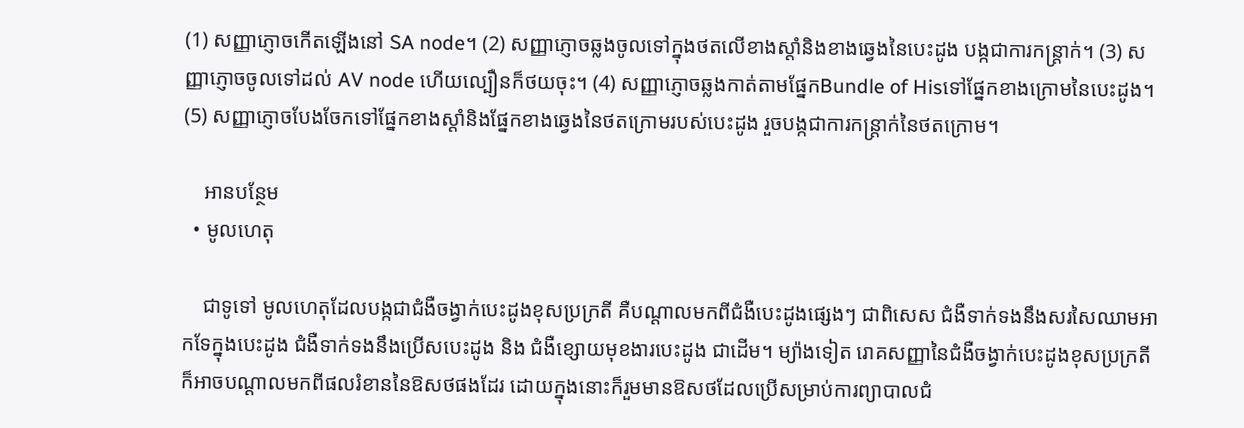(1) សញ្ញាភ្ញោចកើតឡើងនៅ SA node។ (2) សញ្ញាភ្ញោចឆ្លងចូលទៅក្នុងថតលើខាងស្ដាំនិងខាងឆ្វេងនៃបេះដូង បង្កជាការកន្ត្រាក់។ (3) សញ្ញាភ្ញោចចូលទៅដល់ AV node ហើយល្បឿនក៏ថយចុះ។ (4) សញ្ញាភ្ញោចឆ្លងកាត់តាមផ្នែកBundle of Hisទៅផ្នែកខាងក្រោមនៃបេះដូង។ (5) សញ្ញាភ្ញោចបែងចែកទៅផ្នែកខាងស្ដាំនិងផ្នែកខាងឆ្វេងនៃថតក្រោមរបស់បេះដូង រួចបង្កជាការកន្ត្រាក់នៃថតក្រោម។

    អានបន្ថែម
  • មូលហេតុ

    ជាទូទៅ មូលហេតុដែលបង្កជាជំងឺចង្វាក់បេះដូងខុសប្រក្រតី គឺបណ្តាលមកពីជំងឺបេះដូងផ្សេងៗ ជាពិសេស ជំងឺទាក់ទងនឹងសរសៃឈាមអាកទែក្នុងបេះដូង ជំងឺទាក់ទងនឹងប្រើសបេះដូង និង ជំងឺខ្សោយមុខងារបេះដូង ជាដើម។ ម្យ៉ាងទៀត រោគសញ្ញានៃជំងឺចង្វាក់បេះដូងខុសប្រក្រតីក៏អាចបណ្ដាលមកពីផលរំខាននៃឱសថផងដែរ ដោយក្នុងនោះក៏រួមមានឱសថដែលប្រើសម្រាប់ការព្យាបាលជំ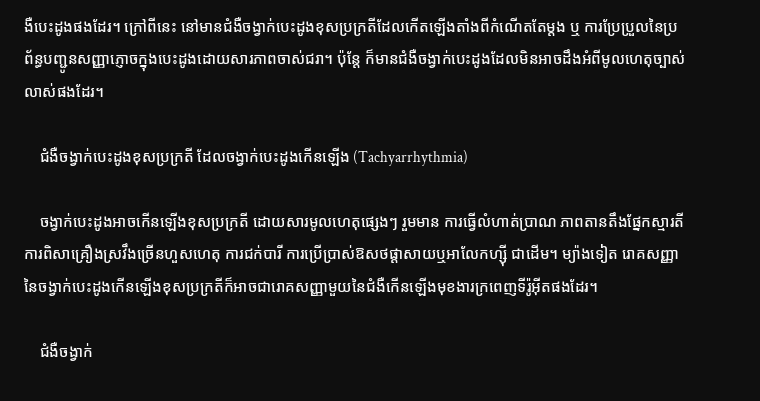ងឺបេះដូងផងដែរ។ ក្រៅពីនេះ នៅមានជំងឺចង្វាក់បេះដូងខុសប្រក្រតីដែលកើតឡើងតាំងពីកំណើតតែម្ដង ឬ ការប្រែប្រួលនៃប្រព័ន្ធបញ្ជូនសញ្ញាភ្ញោចក្នុងបេះដូងដោយសារភាពចាស់ជរា។ ប៉ុន្តែ ក៏មានជំងឺចង្វាក់បេះដូងដែលមិនអាចដឹងអំពីមូលហេតុច្បាស់លាស់ផងដែរ។

    ជំងឺចង្វាក់បេះដូងខុសប្រក្រតី ដែលចង្វាក់បេះដូងកើនឡើង (Tachyarrhythmia)

    ចង្វាក់បេះដូងអាចកើនឡើងខុសប្រក្រតី ដោយសារមូលហេតុផ្សេងៗ រួមមាន ការធ្វើលំហាត់ប្រាណ ភាពតានតឹងផ្នែកស្មារតី ការពិសាគ្រឿងស្រវឹងច្រើនហួសហេតុ ការជក់បារី ការប្រើប្រាស់ឱសថផ្ដាសាយឬអាលែកហ្ស៊ី ជាដើម។ ម្យ៉ាងទៀត រោគសញ្ញានៃចង្វាក់បេះដូងកើនឡើងខុសប្រក្រតីក៏អាចជារោគសញ្ញាមួយនៃជំងឺកើនឡើងមុខងារក្រពេញទីរ៉ូអ៊ីតផងដែរ។

    ជំងឺចង្វាក់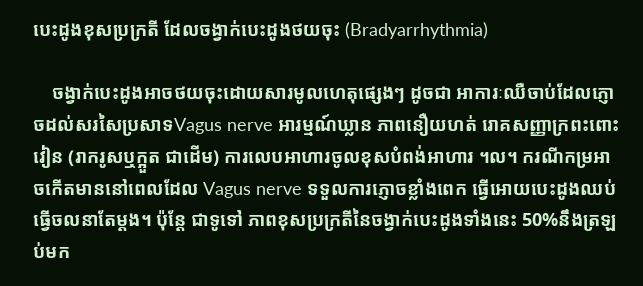បេះដូងខុសប្រក្រតី ដែលចង្វាក់បេះដូងថយចុះ (Bradyarrhythmia)

    ចង្វាក់បេះដូងអាចថយចុះដោយសារមូលហេតុផ្សេងៗ ដូចជា អាការៈឈឺចាប់ដែលភ្ញោចដល់សរសៃប្រសាទVagus nerve អារម្មណ៍ឃ្លាន ភាពនឿយហត់ រោគសញ្ញាក្រពះពោះវៀន (រាករូសឬក្អួត ជាដើម) ការលេបអាហារចូលខុសបំពង់អាហារ ។ល។ ករណីកម្រអាចកើតមាននៅពេលដែល Vagus nerve ទទួលការភ្ញោចខ្លាំងពេក ធ្វើអោយបេះដូងឈប់ធ្វើចលនាតែម្ដង។ ប៉ុន្តែ ជាទូទៅ ភាពខុសប្រក្រតីនៃចង្វាក់បេះដូងទាំងនេះ 50%នឹងត្រឡប់មក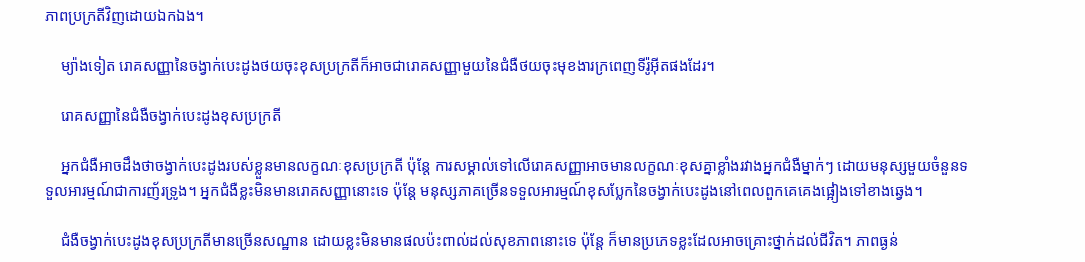ភាពប្រក្រតីវិញដោយឯកឯង។

    ម្យ៉ាងទៀត រោគសញ្ញានៃចង្វាក់បេះដូងថយចុះខុសប្រក្រតីក៏អាចជារោគសញ្ញាមួយនៃជំងឺថយចុះមុខងារក្រពេញទីរ៉ូអ៊ីតផងដែរ។

    រោគសញ្ញានៃជំងឺចង្វាក់បេះដូងខុសប្រក្រតី

    អ្នកជំងឺអាចដឹងថាចង្វាក់បេះដូងរបស់ខ្លួនមានលក្ខណៈខុសប្រក្រតី ប៉ុន្តែ ការសម្គាល់ទៅលើរោគសញ្ញាអាចមានលក្ខណៈខុសគ្នាខ្លាំងរវាងអ្នកជំងឺម្នាក់ៗ ដោយមនុស្សមួយចំនួនទទួលអារម្មណ៍ជាការញ័រទ្រូង។ អ្នកជំងឺខ្លះមិនមានរោគសញ្ញានោះទេ ប៉ុន្តែ មនុស្សភាគច្រើនទទួលអារម្មណ៍ខុសប្លែកនៃចង្វាក់បេះដូងនៅពេលពួកគេគេងផ្អៀងទៅខាងឆ្វេង។

    ជំងឺចង្វាក់បេះដូងខុសប្រក្រតីមានច្រើនសណ្ឋាន ដោយខ្លះមិនមានផលប៉ះពាល់ដល់សុខភាពនោះទេ ប៉ុន្តែ ក៏មានប្រភេទខ្លះដែលអាចគ្រោះថ្នាក់ដល់ជីវិត។ ភាពធ្ងន់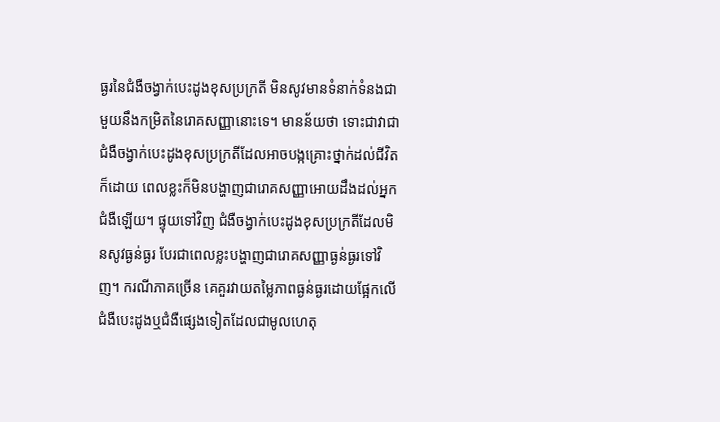ធ្ងរនៃជំងឺចង្វាក់បេះដូងខុសប្រក្រតី មិនសូវមានទំនាក់ទំនងជាមួយនឹងកម្រិតនៃរោគសញ្ញានោះទេ។ មានន័យថា ទោះជាវាជាជំងឺចង្វាក់បេះដូងខុសប្រក្រតីដែលអាចបង្កគ្រោះថ្នាក់ដល់ជីវិតក៏ដោយ ពេលខ្លះក៏មិនបង្ហាញជារោគសញ្ញាអោយដឹងដល់អ្នកជំងឺឡើយ។ ផ្ទុយទៅវិញ ជំងឺចង្វាក់បេះដូងខុសប្រក្រតីដែលមិនសូវធ្ងន់ធ្ងរ បែរជាពេលខ្លះបង្ហាញជារោគសញ្ញាធ្ងន់ធ្ងរទៅវិញ។ ករណីភាគច្រើន គេគួរវាយតម្លៃភាពធ្ងន់ធ្ងរដោយផ្អែកលើជំងឺបេះដូងឬជំងឺផ្សេងទៀតដែលជាមូលហេតុ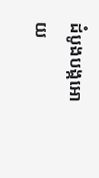ដំបូងបង្កអោយ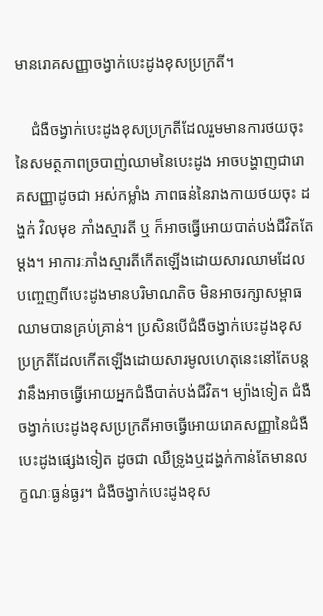មានរោគសញ្ញាចង្វាក់បេះដូងខុសប្រក្រតី។

    ជំងឺចង្វាក់បេះដូងខុសប្រក្រតីដែលរួមមានការថយចុះនៃសមត្ថភាពច្របាញ់ឈាមនៃបេះដូង អាចបង្ហាញជារោគសញ្ញាដូចជា អស់កម្លាំង ភាពធន់នៃរាងកាយថយចុះ ដង្ហក់ វិលមុខ ភាំងស្មារតី ឬ ក៏អាចធ្វើអោយបាត់បង់ជីវិតតែម្ដង។ អាការៈភាំងស្មារតីកើតឡើងដោយសារឈាមដែលបញ្ចេញពីបេះដូងមានបរិមាណតិច មិនអាចរក្សាសម្ពាធឈាមបានគ្រប់គ្រាន់។ ប្រសិនបើជំងឺចង្វាក់បេះដូងខុសប្រក្រតីដែលកើតឡើងដោយសារមូលហេតុនេះនៅតែបន្ត វានឹងអាចធ្វើអោយអ្នកជំងឺបាត់បង់ជីវិត។ ម្យ៉ាងទៀត ជំងឺចង្វាក់បេះដូងខុសប្រក្រតីអាចធ្វើអោយរោគសញ្ញានៃជំងឺបេះដូងផ្សេងទៀត ដូចជា ឈឺទ្រូងឬដង្ហក់កាន់តែមានលក្ខណៈធ្ងន់ធ្ងរ។ ជំងឺចង្វាក់បេះដូងខុស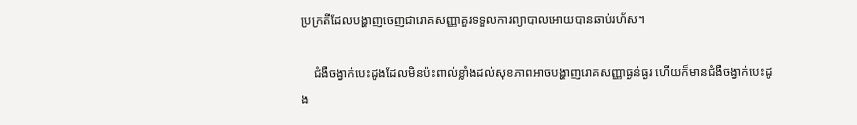ប្រក្រតីដែលបង្ហាញចេញជារោគសញ្ញាគួរទទួលការព្យាបាលអោយបានឆាប់រហ័ស។

    ជំងឺចង្វាក់បេះដូងដែលមិនប៉ះពាល់ខ្លាំងដល់សុខភាពអាចបង្ហាញរោគសញ្ញាធ្ងន់ធ្ងរ ហើយក៏មានជំងឺចង្វាក់បេះដូង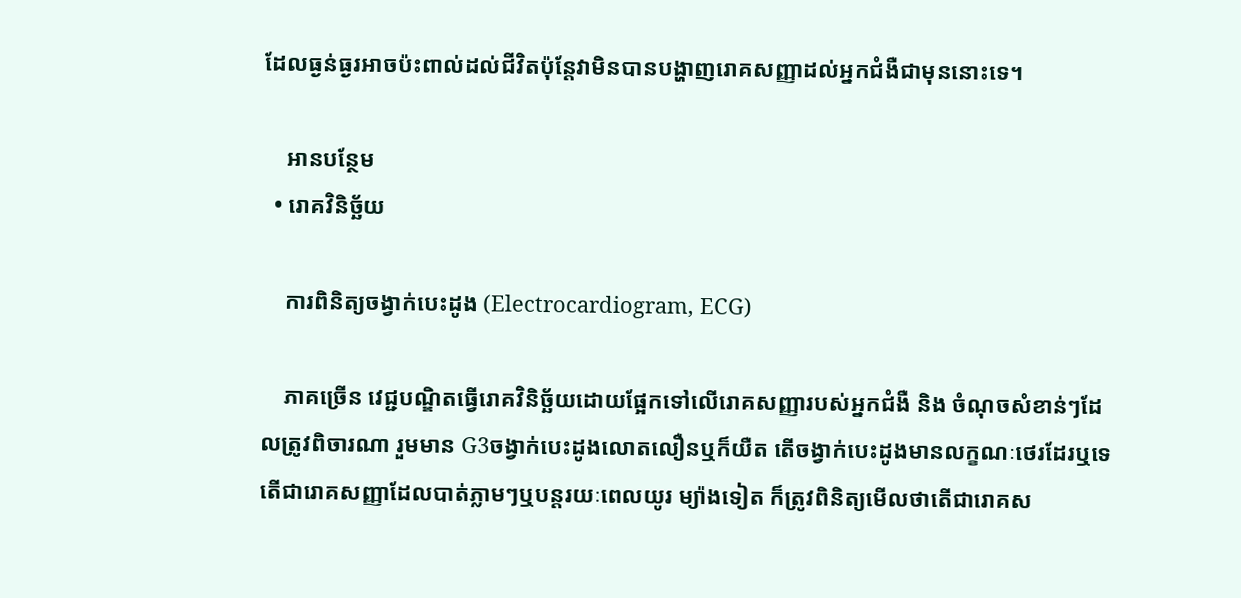ដែលធ្ងន់ធ្ងរអាចប៉ះពាល់ដល់ជីវិតប៉ុន្តែវាមិនបានបង្ហាញរោគសញ្ញាដល់អ្នកជំងឺជាមុននោះទេ។

    អានបន្ថែម
  • រោគវិនិច្ឆ័យ

    ការពិនិត្យចង្វាក់បេះដូង (Electrocardiogram, ECG)

    ភាគច្រើន វេជ្ជបណ្ឌិតធ្វើរោគវិនិច្ឆ័យដោយផ្អែកទៅលើរោគសញ្ញារបស់អ្នកជំងឺ និង ចំណុចសំខាន់ៗដែលត្រូវពិចារណា រួមមាន G3ចង្វាក់បេះដូងលោតលឿនឬក៏យឺត តើចង្វាក់បេះដូងមានលក្ខណៈថេរដែរឬទេ តើជារោគសញ្ញាដែលបាត់ភ្លាមៗឬបន្តរយៈពេលយូរ ម្យ៉ាងទៀត ក៏ត្រូវពិនិត្យមើលថាតើជារោគស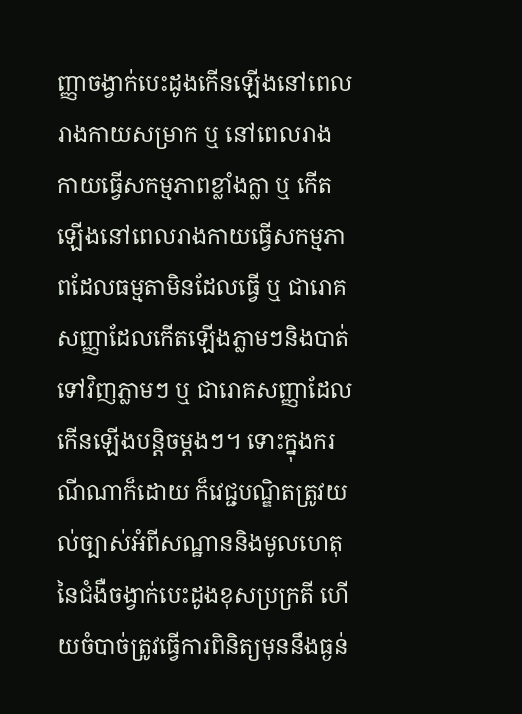ញ្ញាចង្វាក់បេះដូងកើនឡើងនៅពេលរាងកាយសម្រាក ឬ នៅពេលរាងកាយធ្វើសកម្មភាពខ្លាំងក្លា ឬ កើតឡើងនៅពេលរាងកាយធ្វើសកម្មភាពដែលធម្មតាមិនដែលធ្វើ ឬ ជារោគសញ្ញាដែលកើតឡើងភ្លាមៗនិងបាត់ទៅវិញភ្លាមៗ ឬ ជារោគសញ្ញាដែលកើនឡើងបន្តិចម្ដងៗ។ ទោះក្នុងករណីណាក៏ដោយ ក៏វេជ្ជបណ្ឌិតត្រូវយល់ច្បាស់អំពីសណ្ឋាននិងមូលហេតុនៃជំងឺចង្វាក់បេះដូងខុសប្រក្រតី ហើយចំបាច់ត្រូវធ្វើការពិនិត្យមុននឹងធ្ងន់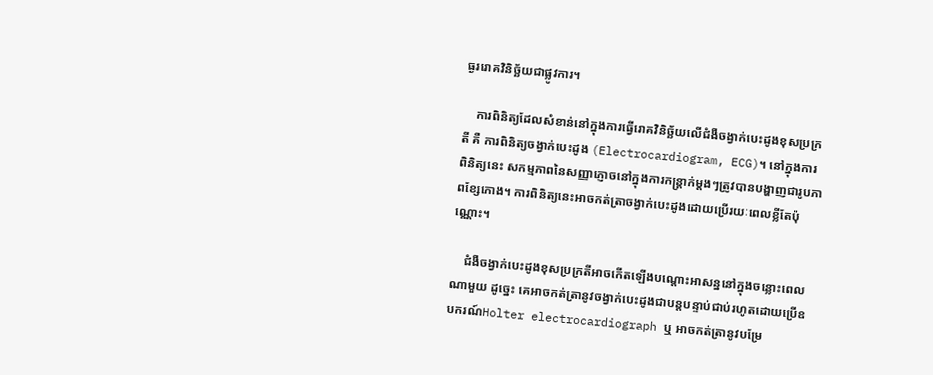ធ្ងររោគវិនិច្ឆ័យជាផ្លូវការ។

    ការពិនិត្យដែលសំខាន់នៅក្នុងការធ្វើរោគវិនិច្ឆ័យលើជំងឺចង្វាក់បេះដូងខុសប្រក្រតី គឺ ការពិនិត្យចង្វាក់បេះដូង (Electrocardiogram, ECG)។ នៅក្នុងការពិនិត្យនេះ សកម្មភាពនៃសញ្ញាភ្ញោចនៅក្នុងការកន្ត្រាក់ម្ដងៗត្រូវបានបង្ហាញជារូបភាពខ្សែកោង។ ការពិនិត្យនេះអាចកត់ត្រាចង្វាក់បេះដូងដោយប្រើរយៈពេលខ្លីតែប៉ុណ្ណោះ។

    ជំងឺចង្វាក់បេះដូងខុសប្រក្រតីអាចកើតឡើងបណ្ដោះអាសន្ននៅក្នុងចន្លោះពេលណាមួយ ដូច្នេះ គេអាចកត់ត្រានូវចង្វាក់បេះដូងជាបន្តបន្ទាប់ជាប់រហូតដោយប្រើឧបករណ៍Holter electrocardiograph ឬ អាចកត់ត្រានូវបម្រែ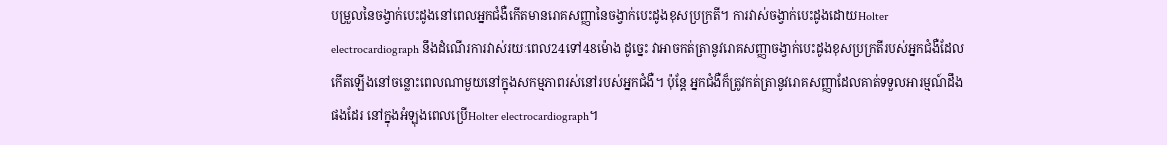បម្រួលនៃចង្វាក់បេះដូងនៅពេលអ្នកជំងឺកើតមានរោគសញ្ញានៃចង្វាក់បេះដូងខុសប្រក្រតី។ ការវាស់ចង្វាក់បេះដូងដោយHolter electrocardiograph នឹងដំណើរការវាស់រយៈពេល24ទៅ48ម៉ោង ដូច្នេះ វាអាចកត់ត្រានូវរោគសញ្ញាចង្វាក់បេះដូងខុសប្រក្រតីរបស់អ្នកជំងឺដែលកើតឡើងនៅចន្លោះពេលណាមួយនៅក្នុងសកម្មភាពរស់នៅរបស់អ្នកជំងឺ។ ប៉ុន្តែ អ្នកជំងឺក៏ត្រូវកត់ត្រានូវរោគសញ្ញាដែលគាត់ទទួលអារម្មណ៍ដឹងផងដែរ នៅក្នុងអំឡុងពេលប្រើHolter electrocardiograph។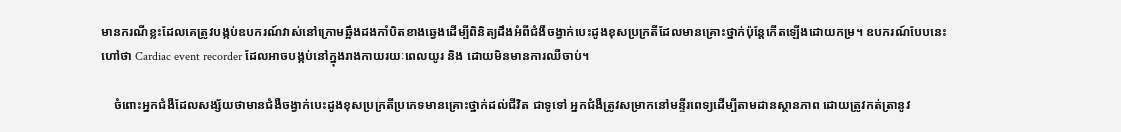មានករណីខ្លះដែលគេត្រូវបង្កប់ឧបករណ៍វាស់នៅក្រោមឆ្អឹងដងកាំបិតខាងឆ្វេងដើម្បីពិនិត្យដឹងអំពីជំងឺចង្វាក់បេះដូងខុសប្រក្រតីដែលមានគ្រោះថ្នាក់ប៉ុន្តែកើតឡើងដោយកម្រ។ ឧបករណ៍បែបនេះហៅថា Cardiac event recorder ដែលអាចបង្កប់នៅក្នុងរាងកាយរយៈពេលយូរ និង ដោយមិនមានការឈឺចាប់។

    ចំពោះអ្នកជំងឺដែលសង្ស័យថាមានជំងឺចង្វាក់បេះដូងខុសប្រក្រតីប្រភេទមានគ្រោះថ្នាក់ដល់ជីវិត ជាទូទៅ អ្នកជំងឺត្រូវសម្រាកនៅមន្ទីរពេទ្យដើម្បីតាមដានស្ថានភាព ដោយត្រូវកត់ត្រានូវ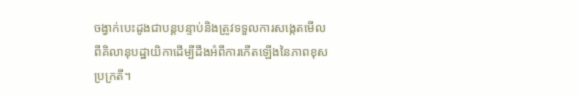ចង្វាក់បេះដូងជាបន្តបន្ទាប់និងត្រូវទទួលការសង្កេតមើលពីគិលានុបដ្ឋាយិកាដើម្បីដឹងអំពីការកើតឡើងនៃភាពខុសប្រក្រតី។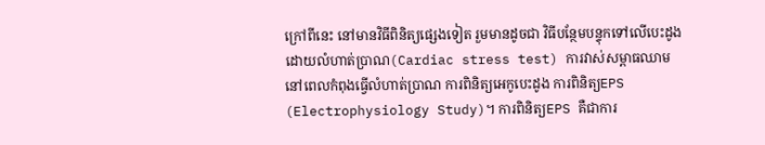ក្រៅពីនេះ នៅមានវិធីពិនិត្យផ្សេងទៀត រួមមានដូចជា វិធីបន្ថែមបន្ទុកទៅលើបេះដូងដោយលំហាត់ប្រាណ(Cardiac stress test) ការវាស់សម្ពាធឈាមនៅពេលកំពុងធ្វើលំហាត់ប្រាណ ការពិនិត្យអេកូបេះដូង ការពិនិត្យEPS (Electrophysiology Study)។ ការពិនិត្យEPS គឺជាការ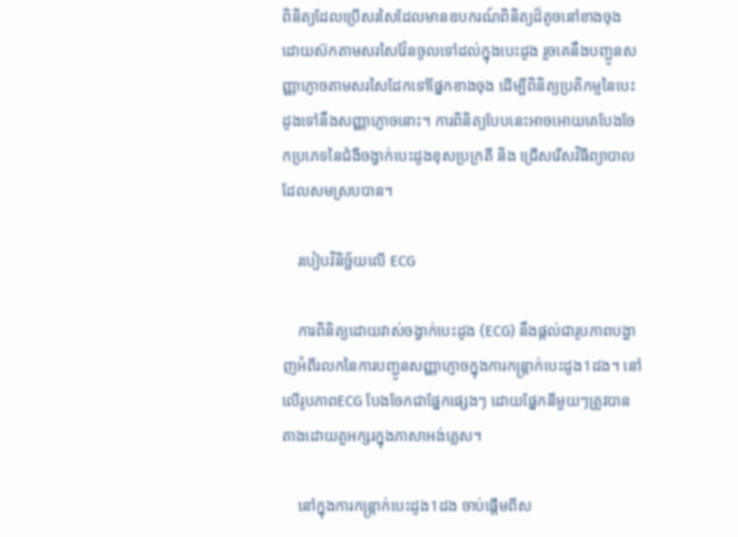ពិនិត្យដែលប្រើសរសៃដែលមានឧបករណ៍ពិនិត្យដ៏តូចនៅខាងចុង ដោយស៊កតាមសរសៃវ៉ែនចូលទៅដល់ក្នុងបេះដូង រួចគេនឹងបញ្ជូនសញ្ញាភ្ញោចតាមសរសៃដែកទៅផ្នែកខាងចុង ដើម្បីពិនិត្យប្រតិកម្មនៃបេះដូងទៅនឹងសញ្ញាភ្ញោចនោះ។ ការពិនិត្យបែបនេះអាចអោយគេបែងចែកប្រភេទនៃជំងឺចង្វាក់បេះដូងខុសប្រក្រតី និង ជ្រើសរើសវិធីព្យាបាលដែលសមស្របបាន។

    របៀបវិនិច្ឆ័យលើ ECG

    ការពិនិត្យដោយវាស់ចង្វាក់បេះដូង (ECG) នឹងផ្ដល់ជារូបភាពបង្ហាញអំពីរលកនៃការបញ្ជូនសញ្ញាភ្ញោចក្នុងការកន្ត្រាក់បេះដូង1ដង។ នៅលើរូបភាពECG បែងចែកជាផ្នែកផ្សេងៗ ដោយផ្នែកនីមួយៗត្រូវបានតាងដោយតួអក្សរក្នុងភាសាអង់គ្លេស។

    នៅក្នុងការកន្ត្រាក់បេះដូង1ដង ចាប់ផ្ដើមពីស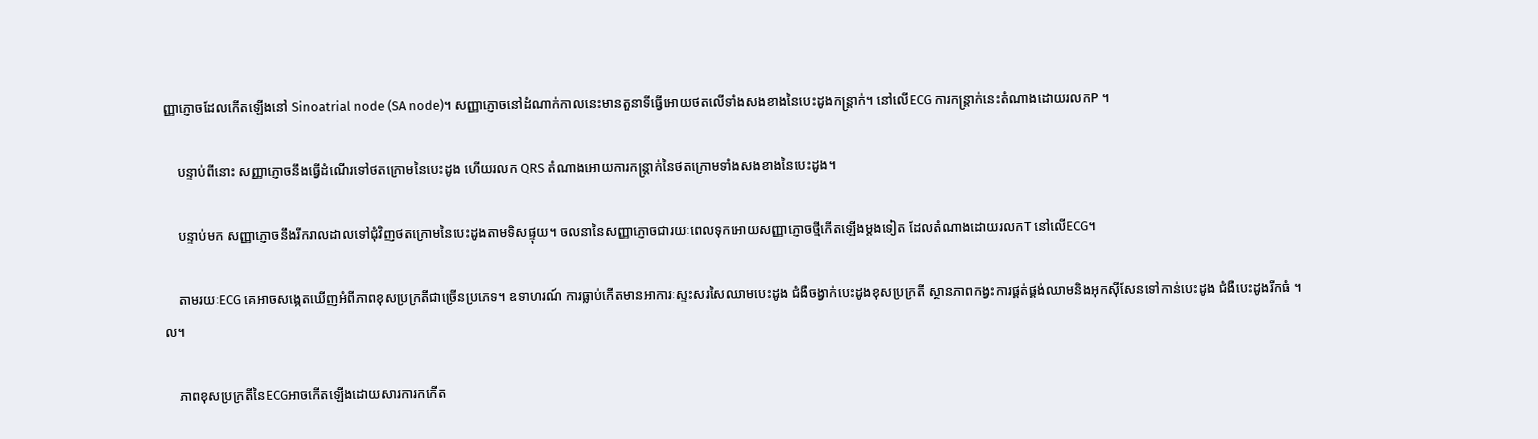ញ្ញាភ្ញោចដែលកើតឡើងនៅ Sinoatrial node (SA node)។ សញ្ញាភ្ញោចនៅដំណាក់កាលនេះមានតួនាទីធ្វើអោយថតលើទាំងសងខាងនៃបេះដូងកន្ត្រាក់។ នៅលើECG ការកន្ត្រាក់នេះតំណាងដោយរលកP ។

    បន្ទាប់ពីនោះ សញ្ញាភ្ញោចនឹងធ្វើដំណើរទៅថតក្រោមនៃបេះដូង ហើយរលក QRS តំណាងអោយការកន្ត្រាក់នៃថតក្រោមទាំងសងខាងនៃបេះដូង។

    បន្ទាប់មក សញ្ញាភ្ញោចនឹងរីករាលដាលទៅជុំវិញថតក្រោមនៃបេះដូងតាមទិសផ្ទុយ។ ចលនានៃសញ្ញាភ្ញោចជារយៈពេលទុកអោយសញ្ញាភ្ញោចថ្មីកើតឡើងម្ដងទៀត ដែលតំណាងដោយរលកT នៅលើECG។

    តាមរយៈECG គេអាចសង្កេតឃើញអំពីភាពខុសប្រក្រតីជាច្រើនប្រភេទ។ ឧទាហរណ៍ ការធ្លាប់កើតមានអាការៈស្ទះសរសៃឈាមបេះដូង ជំងឺចង្វាក់បេះដូងខុសប្រក្រតី ស្ថានភាពកង្វះការផ្គត់ផ្គង់ឈាមនិងអុកស៊ីសែនទៅកាន់បេះដូង ជំងឺបេះដូងរីកធំ ។ល។

    ភាពខុសប្រក្រតីនៃECGអាចកើតឡើងដោយសារការកកើត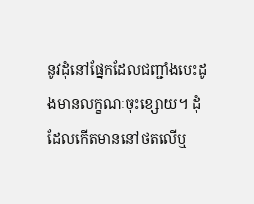នូវដុំនៅផ្នែកដែលជញ្ជាំងបេះដូងមានលក្ខណៈចុះខ្សោយ។ ដុំដែលកើតមាននៅថតលើឬ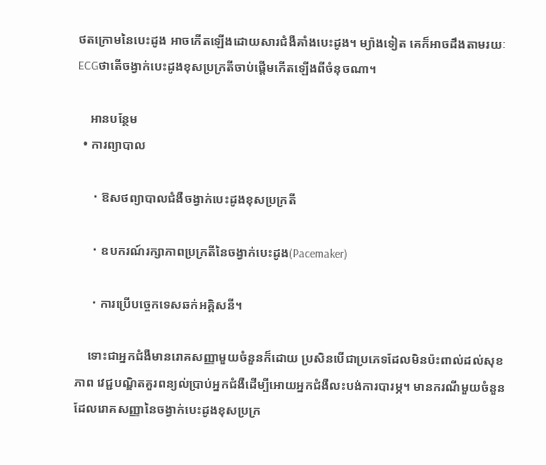ថតក្រោមនៃបេះដូង អាចកើតឡើងដោយសារជំងឺគាំងបេះដូង។ ម្យ៉ាងទៀត គេក៏អាចដឹងតាមរយៈECGថាតើចង្វាក់បេះដូងខុសប្រក្រតីចាប់ផ្ដើមកើតឡើងពីចំនុចណា។

    អានបន្ថែម
  • ការព្យាបាល

    ・ឱសថព្យាបាលជំងឺចង្វាក់បេះដូងខុសប្រក្រតី

    ・ឧបករណ៍រក្សាភាពប្រក្រតីនៃចង្វាក់បេះដូង(Pacemaker)

    ・ការប្រើបច្ចេកទេសឆក់អគ្គិសនី។

    ទោះជាអ្នកជំងឺមានរោគសញ្ញាមួយចំនួនក៏ដោយ ប្រសិនបើជាប្រភេទដែលមិនប៉ះពាល់ដល់សុខភាព វេជ្ជបណ្ឌិតគួរពន្យល់ប្រាប់អ្នកជំងឺដើម្បីអោយអ្នកជំងឺលះបង់ការបារម្ភ។ មានករណីមួយចំនួនដែលរោគសញ្ញានៃចង្វាក់បេះដូងខុសប្រក្រ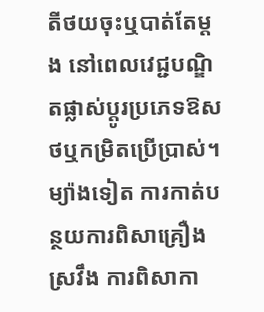តីថយចុះឬបាត់តែម្ដង នៅពេលវេជ្ជបណ្ឌិតផ្លាស់ប្ដូរប្រភេទឱសថឬកម្រិតប្រើប្រាស់។ ម្យ៉ាងទៀត ការកាត់បន្ថយការពិសាគ្រឿងស្រវឹង ការពិសាកា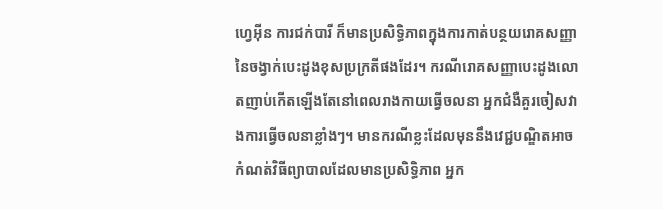ហ្វេអ៊ីន ការជក់បារី ក៏មានប្រសិទ្ធិភាពក្នុងការកាត់បន្ថយរោគសញ្ញានៃចង្វាក់បេះដូងខុសប្រក្រតីផងដែរ។ ករណីរោគសញ្ញាបេះដូងលោតញាប់កើតឡើងតែនៅពេលរាងកាយធ្វើចលនា អ្នកជំងឺគួរចៀសវាងការធ្វើចលនាខ្លាំងៗ។ មានករណីខ្លះដែលមុននឹងវេជ្ជបណ្ឌិតអាចកំណត់វិធីព្យាបាលដែលមានប្រសិទ្ធិភាព អ្នក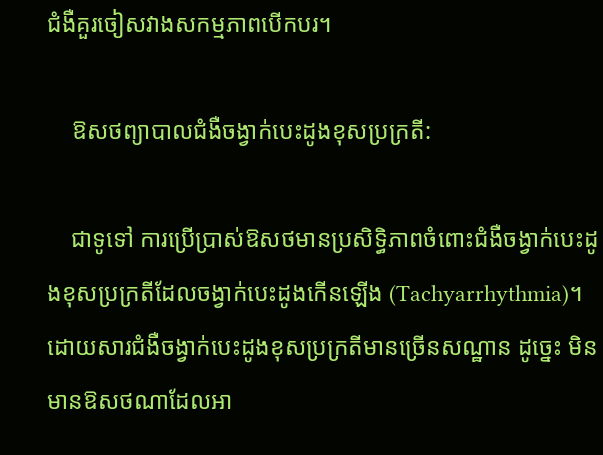ជំងឺគួរចៀសវាងសកម្មភាពបើកបរ។

    ឱសថព្យាបាលជំងឺចង្វាក់បេះដូងខុសប្រក្រតី:

    ជាទូទៅ ការប្រើប្រាស់ឱសថមានប្រសិទ្ធិភាពចំពោះជំងឺចង្វាក់បេះដូងខុសប្រក្រតីដែលចង្វាក់បេះដូងកើនឡើង (Tachyarrhythmia)។ ដោយសារជំងឺចង្វាក់បេះដូងខុសប្រក្រតីមានច្រើនសណ្ឋាន ដូច្នេះ មិនមានឱសថណាដែលអា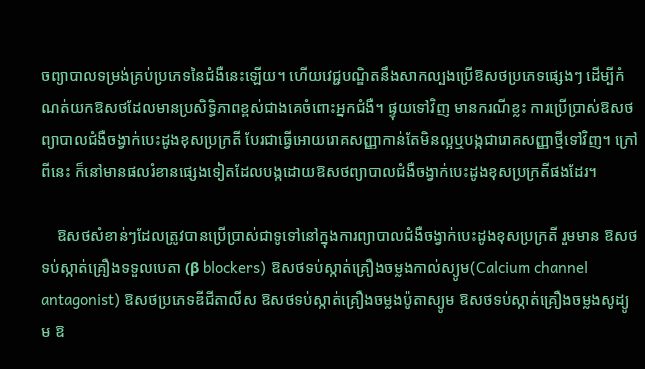ចព្យាបាលទម្រង់គ្រប់ប្រភេទនៃជំងឺនេះឡើយ។ ហើយវេជ្ជបណ្ឌិតនឹងសាកល្បងប្រើឱសថប្រភេទផ្សេងៗ ដើម្បីកំណត់យកឱសថដែលមានប្រសិទ្ធិភាពខ្ពស់ជាងគេចំពោះអ្នកជំងឺ។ ផ្ទុយទៅវិញ មានករណីខ្លះ ការប្រើប្រាស់ឱសថព្យាបាលជំងឺចង្វាក់បេះដូងខុសប្រក្រតី បែរជាធ្វើអោយរោគសញ្ញាកាន់តែមិនល្អឬបង្កជារោគសញ្ញាថ្មីទៅវិញ។ ក្រៅពីនេះ ក៏នៅមានផលរំខានផ្សេងទៀតដែលបង្កដោយឱសថព្យាបាលជំងឺចង្វាក់បេះដូងខុសប្រក្រតីផងដែរ។

    ឱសថសំខាន់ៗដែលត្រូវបានប្រើប្រាស់ជាទូទៅនៅក្នុងការព្យាបាលជំងឺចង្វាក់បេះដូងខុសប្រក្រតី រួមមាន ឱសថទប់ស្កាត់គ្រឿងទទួលបេតា (β blockers) ឱសថទប់ស្កាត់គ្រឿងចម្លងកាល់ស្យូម(Calcium channel antagonist) ឱសថប្រភេទឌីជីតាលីស ឱសថទប់ស្កាត់គ្រឿងចម្លងប៉ូតាស្យូម ឱសថទប់ស្កាត់គ្រឿងចម្លងសូដ្យូម ឱ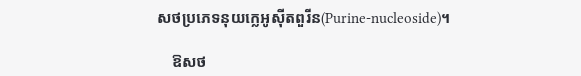សថប្រភេទនុយក្លេអូស៊ីតពួរីន(Purine-nucleoside)។

    ឱសថ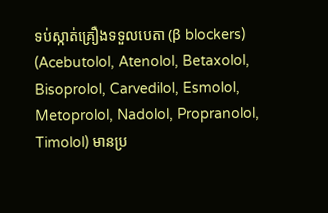ទប់ស្កាត់គ្រឿងទទួលបេតា (β blockers) (Acebutolol, Atenolol, Betaxolol, Bisoprolol, Carvedilol, Esmolol, Metoprolol, Nadolol, Propranolol, Timolol) មានប្រ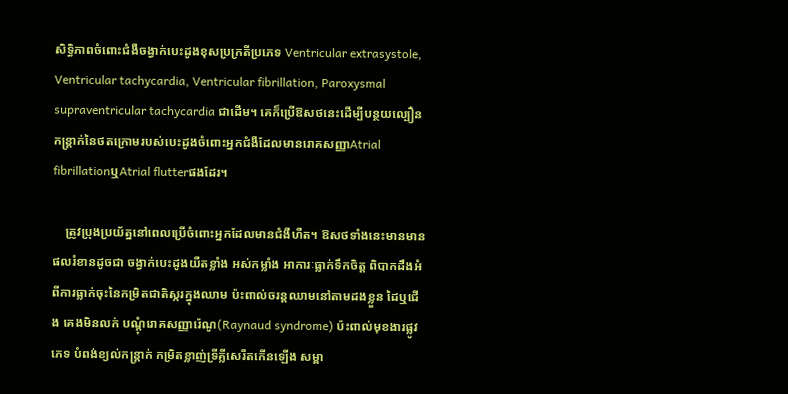សិទ្ធិភាពចំពោះជំងឺចង្វាក់បេះដូងខុសប្រក្រតីប្រភេទ Ventricular extrasystole, Ventricular tachycardia, Ventricular fibrillation, Paroxysmal supraventricular tachycardia ជាដើម។ គេក៏ប្រើឱសថនេះដើម្បីបន្ថយល្បឿនកន្ត្រាក់នៃថតក្រោមរបស់បេះដូងចំពោះអ្នកជំងឺដែលមានរោគសញ្ញាAtrial fibrillationឬAtrial flutterផងដែរ។

    ត្រូវប្រុងប្រយ័ត្ននៅពេលប្រើចំពោះអ្នកដែលមានជំងឺហឺត។ ឱសថទាំងនេះមានមានផលរំខានដូចជា ចង្វាក់បេះដូងយឺតខ្លាំង អស់កម្លាំង អាការៈធ្លាក់ទឹកចិត្ត ពិបាកដឹងអំពីការធ្លាក់ចុះនៃកម្រិតជាតិស្ករក្នុងឈាម ប៉ះពាល់ចរន្តឈាមនៅតាមដងខ្លួន ដៃឬជើង គេងមិនលក់ បណ្ដុំរោគសញ្ញារ៉េណូ(Raynaud syndrome) ប៉ះពាល់មុខងារផ្លូវភេទ បំពង់ខ្យល់កន្ត្រាក់ កម្រិតខ្លាញ់ទ្រីគ្លីសេរីតកើនឡើង សម្ពា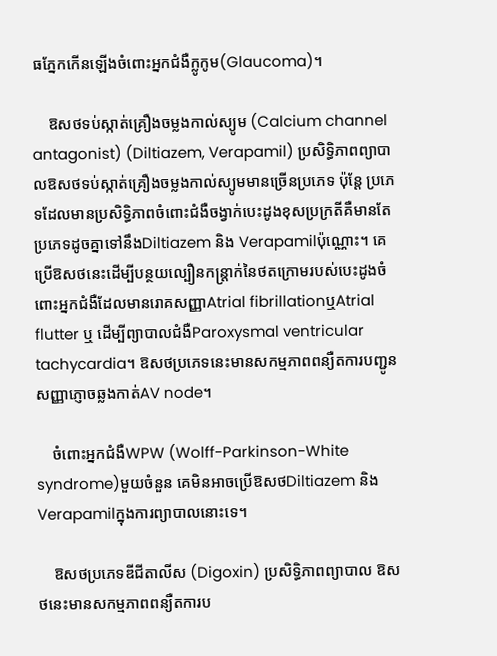ធភ្នែកកើនឡើងចំពោះអ្នកជំងឺក្លូកូម(Glaucoma)។

    ឱសថទប់ស្កាត់គ្រឿងចម្លងកាល់ស្យូម (Calcium channel antagonist) (Diltiazem, Verapamil) ប្រសិទ្ធិភាពព្យាបាលឱសថទប់ស្កាត់គ្រឿងចម្លងកាល់ស្យូមមានច្រើនប្រភេទ ប៉ុន្តែ ប្រភេទដែលមានប្រសិទ្ធិភាពចំពោះជំងឺចង្វាក់បេះដូងខុសប្រក្រតីគឺមានតែប្រភេទដូចគ្នាទៅនឹងDiltiazem និង Verapamilប៉ុណ្ណោះ។ គេប្រើឱសថនេះដើម្បីបន្ថយល្បឿនកន្ត្រាក់នៃថតក្រោមរបស់បេះដូងចំពោះអ្នកជំងឺដែលមានរោគសញ្ញាAtrial fibrillationឬAtrial flutter ឬ ដើម្បីព្យាបាលជំងឺParoxysmal ventricular tachycardia។ ឱសថប្រភេទនេះមានសកម្មភាពពន្យឺតការបញ្ជូនសញ្ញាភ្ញោចឆ្លងកាត់AV node។

    ចំពោះអ្នកជំងឺWPW (Wolff-Parkinson-White syndrome)មួយចំនួន គេមិនអាចប្រើឱសថDiltiazem និង Verapamilក្នុងការព្យាបាលនោះទេ។

    ឱសថប្រភេទឌីជីតាលីស (Digoxin) ប្រសិទ្ធិភាពព្យាបាល ឱសថនេះមានសកម្មភាពពន្យឺតការប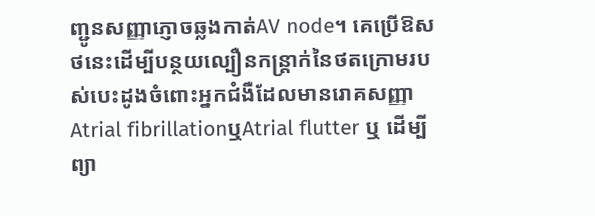ញ្ជូនសញ្ញាភ្ញោចឆ្លងកាត់AV node។ គេប្រើឱសថនេះដើម្បីបន្ថយល្បឿនកន្ត្រាក់នៃថតក្រោមរបស់បេះដូងចំពោះអ្នកជំងឺដែលមានរោគសញ្ញាAtrial fibrillationឬAtrial flutter ឬ ដើម្បីព្យា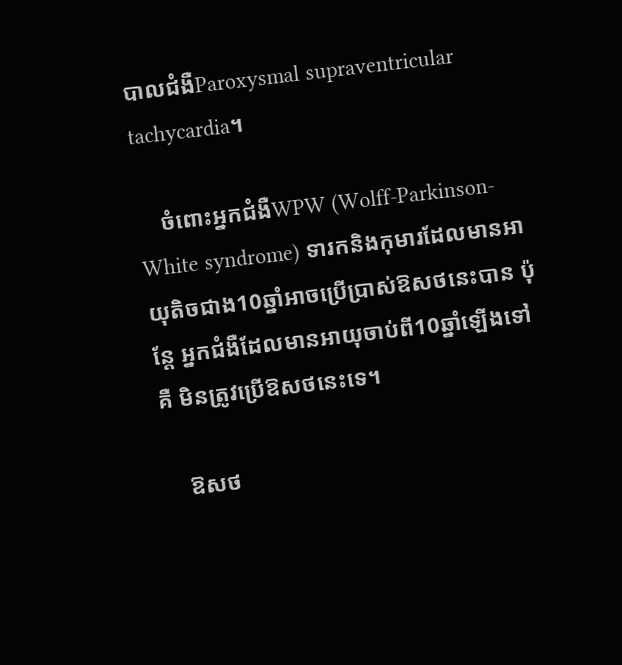បាលជំងឺParoxysmal supraventricular tachycardia។

    ចំពោះអ្នកជំងឺWPW (Wolff-Parkinson-White syndrome) ទារកនិងកុមារដែលមានអាយុតិចជាង10ឆ្នាំអាចប្រើប្រាស់ឱសថនេះបាន ប៉ុន្តែ អ្នកជំងឺដែលមានអាយុចាប់ពី10ឆ្នាំឡើងទៅ គឺ មិនត្រូវប្រើឱសថនេះទេ។

    ឱសថ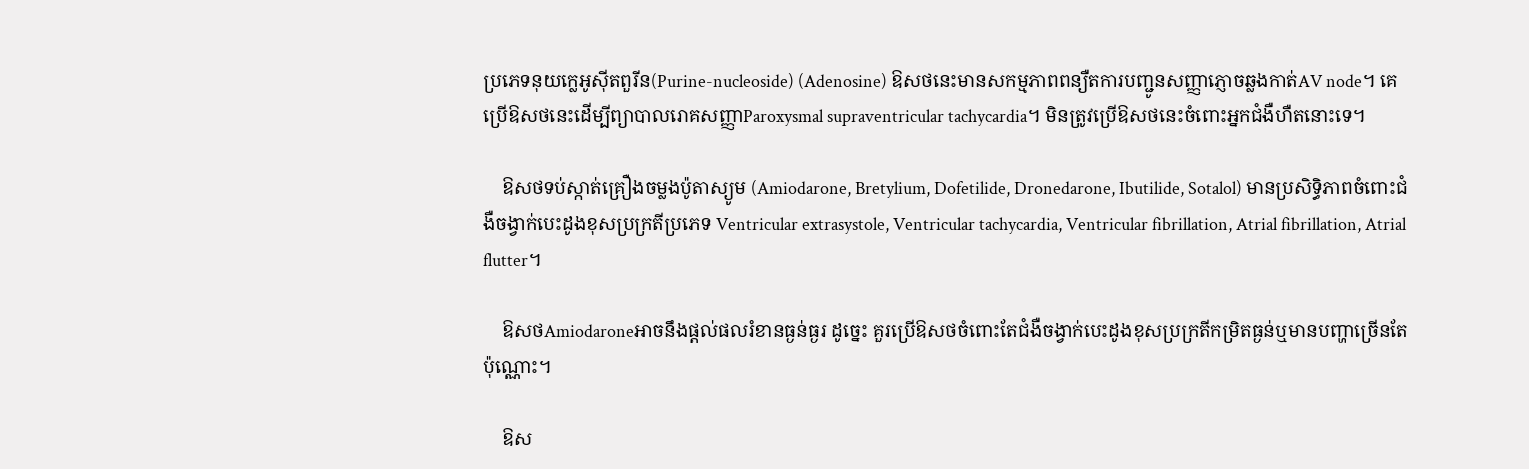ប្រភេទនុយក្លេអូស៊ីតពួរីន(Purine-nucleoside) (Adenosine) ឱសថនេះមានសកម្មភាពពន្យឺតការបញ្ជូនសញ្ញាភ្ញោចឆ្លងកាត់AV node។ គេប្រើឱសថនេះដើម្បីព្យាបាលរោគសញ្ញាParoxysmal supraventricular tachycardia។ មិនត្រូវប្រើឱសថនេះចំពោះអ្នកជំងឺហឺតនោះទេ។

    ឱសថទប់ស្កាត់គ្រឿងចម្លងប៉ូតាស្យូម (Amiodarone, Bretylium, Dofetilide, Dronedarone, Ibutilide, Sotalol) មានប្រសិទ្ធិភាពចំពោះជំងឺចង្វាក់បេះដូងខុសប្រក្រតីប្រភេទ Ventricular extrasystole, Ventricular tachycardia, Ventricular fibrillation, Atrial fibrillation, Atrial flutter។

    ឱសថAmiodaroneអាចនឹងផ្ដល់ផលរំខានធ្ងន់ធ្ងរ ដូច្នេះ គួរប្រើឱសថចំពោះតែជំងឺចង្វាក់បេះដូងខុសប្រក្រតីកម្រិតធ្ងន់ឬមានបញ្ហាច្រើនតែប៉ុណ្ណោះ។

    ឱស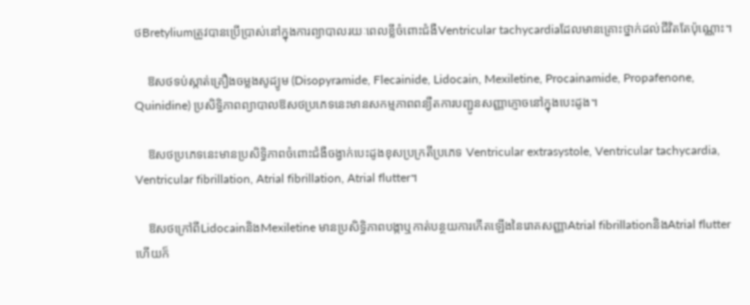ថBretyliumត្រូវបានប្រើប្រាស់នៅក្នុងការព្យាបាលរយៈពេលខ្លីចំពោះជំងឺVentricular tachycardiaដែលមានគ្រោះថ្នាក់ដល់ជីវិតតែប៉ុណ្ណោះ។

    ឱសថទប់ស្កាត់គ្រឿងចម្លងសូដ្យូម (Disopyramide, Flecainide, Lidocain, Mexiletine, Procainamide, Propafenone, Quinidine) ប្រសិទ្ធិភាពព្យាបាលឱសថប្រភេទនេះមានសកម្មភាពពន្យឺតការបញ្ជូនសញ្ញាភ្ញោចនៅក្នុងបេះដូង។

    ឱសថប្រភេទនេះមានប្រសិទ្ធិភាពចំពោះជំងឺចង្វាក់បេះដូងខុសប្រក្រតីប្រភេទ Ventricular extrasystole, Ventricular tachycardia, Ventricular fibrillation, Atrial fibrillation, Atrial flutter។

    ឱសថក្រៅពីLidocainនិងMexiletine មានប្រសិទ្ធិភាពបង្កាឬកាត់បន្ថយការកើតឡើងនៃរោគសញ្ញាAtrial fibrillationនិងAtrial flutter ហើយក៏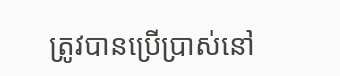ត្រូវបានប្រើប្រាស់នៅ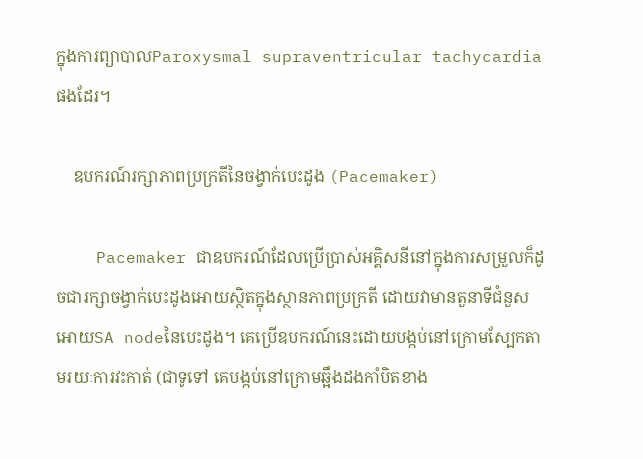ក្នុងការព្យាបាលParoxysmal supraventricular tachycardiaផងដែរ។

    ឧបករណ៍រក្សាភាពប្រក្រតីនៃចង្វាក់បេះដូង (Pacemaker)

    Pacemaker ជាឧបករណ៍ដែលប្រើប្រាស់អគ្គិសនីនៅក្នុងការសម្រួលក៏ដូចជារក្សាចង្វាក់បេះដូងអោយស្ថិតក្នុងស្ថានភាពប្រក្រតី ដោយវាមានតួនាទីជំនួសអោយSA nodeនៃបេះដូង។ គេប្រើឧបករណ៍នេះដោយបង្កប់នៅក្រោមស្បែកតាមរយៈការវះកាត់ (ជាទូទៅ គេបង្កប់នៅក្រោមឆ្អឹងដងកាំបិតខាង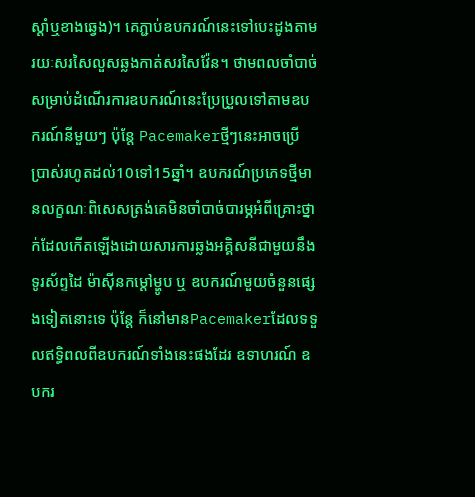ស្ដាំឬខាងឆ្វេង)។ គេភ្ជាប់ឧបករណ៍នេះទៅបេះដូងតាមរយៈសរសៃលួសឆ្លងកាត់សរសៃវ៉ែន។ ថាមពលចាំបាច់សម្រាប់ដំណើរការឧបករណ៍នេះប្រែប្រួលទៅតាមឧបករណ៍នីមួយៗ ប៉ុន្តែ Pacemakerថ្មីៗនេះអាចប្រើប្រាស់រហូតដល់10ទៅ15ឆ្នាំ។ ឧបករណ៍ប្រភេទថ្មីមានលក្ខណៈពិសេសត្រង់គេមិនចាំបាច់បារម្ភអំពីគ្រោះថ្នាក់ដែលកើតឡើងដោយសារការឆ្លងអគ្គិសនីជាមួយនឹងទូរស័ព្ទដៃ ម៉ាស៊ីនកម្ដៅម្ហូប ឬ ឧបករណ៍មួយចំនួនផ្សេងទៀតនោះទេ ប៉ុន្តែ ក៏នៅមានPacemakerដែលទទួលឥទ្ធិពលពីឧបករណ៍ទាំងនេះផងដែរ ឧទាហរណ៍ ឧបករ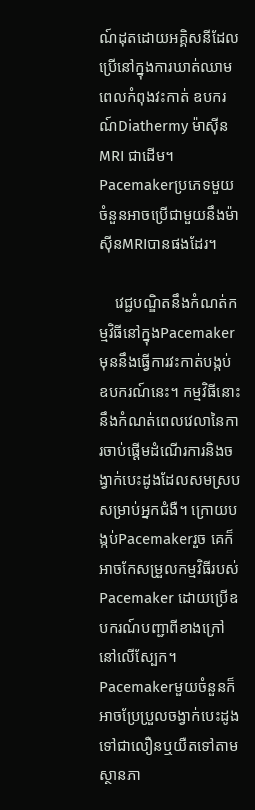ណ៍ដុតដោយអគ្គិសនីដែលប្រើនៅក្នុងការឃាត់ឈាមពេលកំពុងវះកាត់ ឧបករណ៍Diathermy ម៉ាស៊ីនMRI ជាដើម។ Pacemakerប្រភេទមួយចំនួនអាចប្រើជាមួយនឹងម៉ាស៊ីនMRIបានផងដែរ។

    វេជ្ជបណ្ឌិតនឹងកំណត់កម្មវិធីនៅក្នុងPacemakerមុននឹងធ្វើការវះកាត់បង្កប់ឧបករណ៍នេះ។ កម្មវិធីនោះនឹងកំណត់ពេលវេលានៃការចាប់ផ្ដើមដំណើរការនិងចង្វាក់បេះដូងដែលសមស្របសម្រាប់អ្នកជំងឺ។ ក្រោយបង្កប់Pacemakerរួច គេក៏អាចកែសម្រួលកម្មវិធីរបស់Pacemaker ដោយប្រើឧបករណ៍បញ្ជាពីខាងក្រៅនៅលើស្បែក។ Pacemakerមួយចំនួនក៏អាចប្រែប្រួលចង្វាក់បេះដូងទៅជាលឿនឬយឺតទៅតាមស្ថានភា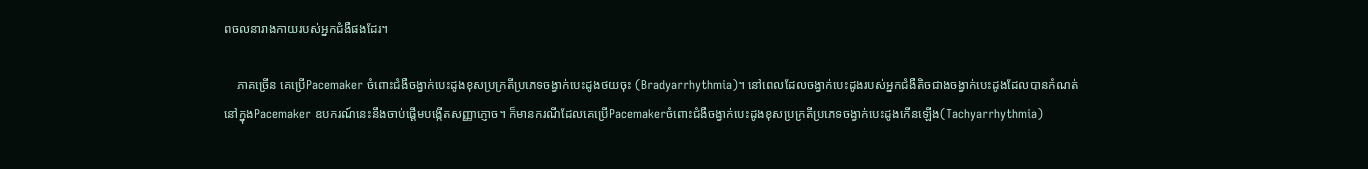ពចលនារាងកាយរបស់អ្នកជំងឺផងដែរ។

    ភាគច្រើន គេប្រើPacemaker ចំពោះជំងឺចង្វាក់បេះដូងខុសប្រក្រតីប្រភេទចង្វាក់បេះដូងថយចុះ (Bradyarrhythmia)។ នៅពេលដែលចង្វាក់បេះដូងរបស់អ្នកជំងឺតិចជាងចង្វាក់បេះដូងដែលបានកំណត់នៅក្នុងPacemaker ឧបករណ៍នេះនឹងចាប់ផ្ដើមបង្កើតសញ្ញាភ្ញោច។ ក៏មានករណីដែលគេប្រើPacemakerចំពោះជំងឺចង្វាក់បេះដូងខុសប្រក្រតីប្រភេទចង្វាក់បេះដូងកើនឡើង(Tachyarrhythmia)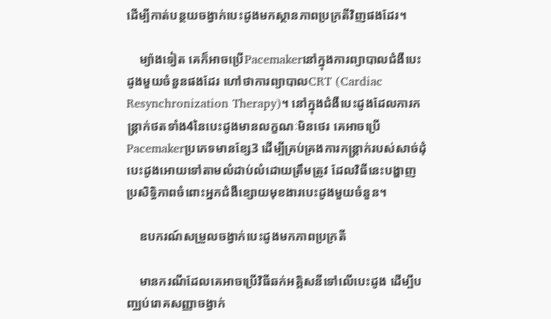ដើម្បីកាត់បន្ថយចង្វាក់បេះដូងមកស្ថានភាពប្រក្រតីវិញផងដែរ។

    ម្យ៉ាងទៀត គេក៏អាចប្រើPacemakerនៅក្នុងការព្យាបាលជំងឺបេះដូងមួយចំនួនផងដែរ ហៅថាការព្យាបាលCRT (Cardiac Resynchronization Therapy)។ នៅក្នុងជំងឺបេះដូងដែលការកន្ត្រាក់ថតទាំង4នៃបេះដូងមានលក្ខណៈមិនថេរ គេអាចប្រើPacemakerប្រភេទមានខ្សែ3 ដើម្បីគ្រប់គ្រងការកន្ត្រាក់របស់សាច់ដុំបេះដូងអោយទៅតាមលំដាប់លំដោយត្រឹមត្រូវ ដែលវិធីនេះបង្ហាញប្រសិទ្ធិភាពចំពោះអ្នកជំងឺខ្សោយមុខងារបេះដូងមួយចំនួន។

    ឧបករណ៍សម្រួលចង្វាក់បេះដូងមកភាពប្រក្រតី

    មានករណីដែលគេអាចប្រើវិធីឆក់អគ្គិសនីទៅលើបេះដូង ដើម្បីបញ្ឈប់រោគសញ្ញាចង្វាក់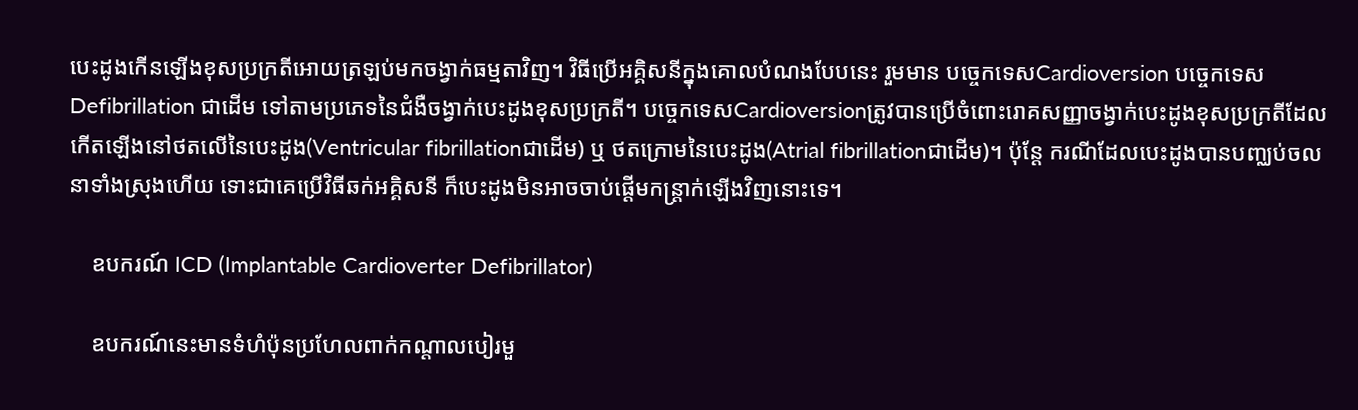បេះដូងកើនឡើងខុសប្រក្រតីអោយត្រឡប់មកចង្វាក់ធម្មតាវិញ។ វិធីប្រើអគ្គិសនីក្នុងគោលបំណងបែបនេះ រួមមាន បច្ចេកទេសCardioversion បច្ចេកទេសDefibrillation ជាដើម ទៅតាមប្រភេទនៃជំងឺចង្វាក់បេះដូងខុសប្រក្រតី។ បច្ចេកទេសCardioversionត្រូវបានប្រើចំពោះរោគសញ្ញាចង្វាក់បេះដូងខុសប្រក្រតីដែលកើតឡើងនៅថតលើនៃបេះដូង(Ventricular fibrillationជាដើម) ឬ ថតក្រោមនៃបេះដូង(Atrial fibrillationជាដើម)។ ប៉ុន្តែ ករណីដែលបេះដូងបានបញ្ឈប់ចលនាទាំងស្រុងហើយ ទោះជាគេប្រើវិធីឆក់អគ្គិសនី ក៏បេះដូងមិនអាចចាប់ផ្ដើមកន្ត្រាក់ឡើងវិញនោះទេ។

    ឧបករណ៍ ICD (Implantable Cardioverter Defibrillator)

    ឧបករណ៍នេះមានទំហំប៉ុនប្រហែលពាក់កណ្ដាលបៀរមួ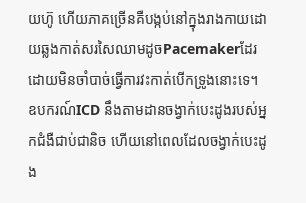យហ៊ូ ហើយភាគច្រើនគឺបង្កប់នៅក្នុងរាងកាយដោយឆ្លងកាត់សរសៃឈាមដូចPacemakerដែរ ដោយមិនចាំបាច់ធ្វើការវះកាត់បើកទ្រូងនោះទេ។ ឧបករណ៍ICD នឹងតាមដានចង្វាក់បេះដូងរបស់អ្នកជំងឺជាប់ជានិច ហើយនៅពេលដែលចង្វាក់បេះដូង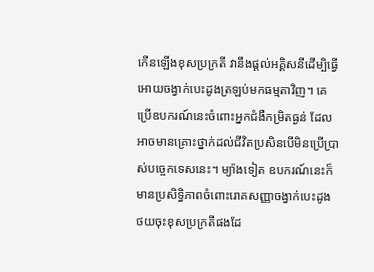កើនឡើងខុសប្រក្រតី វានឹងផ្ដល់អគ្គិសនីដើម្បិធ្វើអោយចង្វាក់បេះដូងត្រឡប់មកធម្មតាវិញ។ គេប្រើឧបករណ៍នេះចំពោះអ្នកជំងឺកម្រិតធ្ងន់ ដែលអាចមានគ្រោះថ្នាក់ដល់ជីវិតប្រសិនបើមិនប្រើប្រាស់បច្ចេកទេសនេះ។ ម្យ៉ាងទៀត ឧបករណ៍នេះក៏មានប្រសិទ្ធិភាពចំពោះរោគសញ្ញាចង្វាក់បេះដូងថយចុះខុសប្រក្រតីផងដែ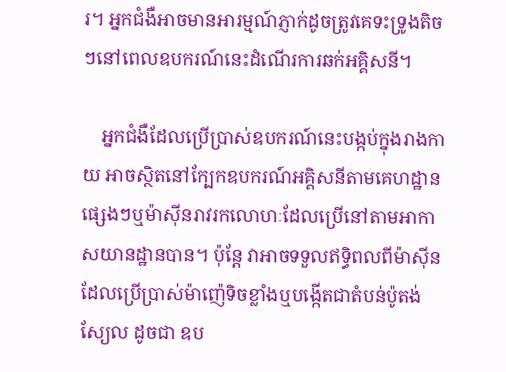រ។ អ្នកជំងឺអាចមានអារម្មណ៍ភ្ញាក់ដូចត្រូវគេទះទ្រូងតិចៗនៅពេលឧបករណ៍នេះដំណើរការឆក់អគ្គិសនី។

    អ្នកជំងឺដែលប្រើប្រាស់ឧបករណ៍នេះបង្កប់ក្នុងរាងកាយ អាចស្ថិតនៅក្បែកឧបករណ៍អគ្គិសនីតាមគេហដ្ឋានផ្សេងៗឬម៉ាស៊ីនរាវរកលោហៈដែលប្រើនៅតាមអាកាសយានដ្ឋានបាន។ ប៉ុន្តែ វាអាចទទួលឥទ្ធិពលពីម៉ាស៊ីនដែលប្រើប្រាស់ម៉ាញ៉េទិចខ្លាំងឬបង្កើតជាតំបន់ប៉ូតង់ស្យែល ដូចជា ឧប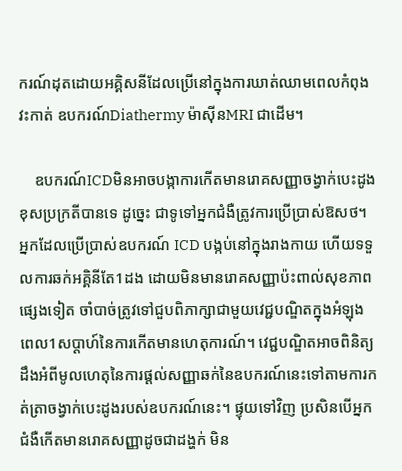ករណ៍ដុតដោយអគ្គិសនីដែលប្រើនៅក្នុងការឃាត់ឈាមពេលកំពុងវះកាត់ ឧបករណ៍Diathermy ម៉ាស៊ីនMRI ជាដើម។

    ឧបករណ៍ICDមិនអាចបង្កាការកើតមានរោគសញ្ញាចង្វាក់បេះដូងខុសប្រក្រតីបានទេ ដូច្នេះ ជាទូទៅអ្នកជំងឺត្រូវការប្រើប្រាស់ឱសថ។ អ្នកដែលប្រើប្រាស់ឧបករណ៍ ICD បង្កប់នៅក្នុងរាងកាយ ហើយទទួលការឆក់អគ្គិនីតែ1ដង ដោយមិនមានរោគសញ្ញាប៉ះពាល់សុខភាពផ្សេងទៀត ចាំបាច់ត្រូវទៅជួបពិភាក្សាជាមួយវេជ្ជបណ្ឌិតក្នុងអំឡុងពេល1សប្ដាហ៍នៃការកើតមានហេតុការណ៍។ វេជ្ជបណ្ឌិតអាចពិនិត្យដឹងអំពីមូលហេតុនៃការផ្ដល់សញ្ញាឆក់នៃឧបករណ៍នេះទៅតាមការកត់ត្រាចង្វាក់បេះដូងរបស់ឧបករណ៍នេះ។ ផ្ទុយទៅវិញ ប្រសិនបើអ្នកជំងឺកើតមានរោគសញ្ញាដូចជាដង្ហក់ មិន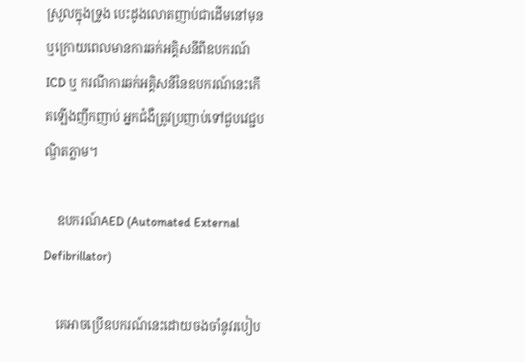ស្រួលក្នុងទ្រូង បេះដូងលោតញាប់ជាដើមនៅមុនឬក្រោយពេលមានការឆក់អគ្គិសនីពីឧបករណ៍ICD ឬ ករណីការឆក់អគ្គិសនីនៃឧបករណ៍នេះកើតឡើងញឹកញាប់ អ្នកជំងឺត្រូវប្រញាប់ទៅជួបវេជ្ជបណ្ឌិតភ្លាម។

    ឧបករណ៍AED (Automated External Defibrillator)

    គេអាចប្រើឧបករណ៍នេះដោយចងចាំនូវរបៀប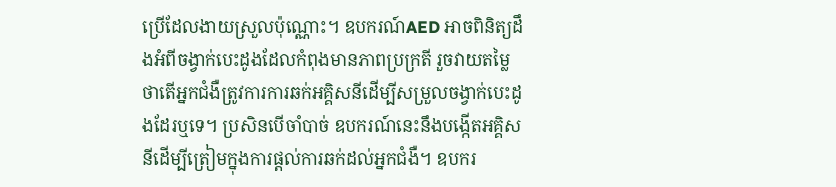ប្រើដែលងាយស្រួលប៉ុណ្ណោះ។ ឧបករណ៍AED អាចពិនិត្យដឹងអំពីចង្វាក់បេះដូងដែលកំពុងមានភាពប្រក្រតី រួចវាយតម្លៃថាតើអ្នកជំងឺត្រូវការការឆក់អគ្គិសនីដើម្បីសម្រួលចង្វាក់បេះដូងដែរឬទេ។ ប្រសិនបើចាំបាច់ ឧបករណ៍នេះនឹងបង្កើតអគ្គិសនីដើម្បីត្រៀមក្នុងការផ្ដល់ការឆក់ដល់អ្នកជំងឺ។ ឧបករ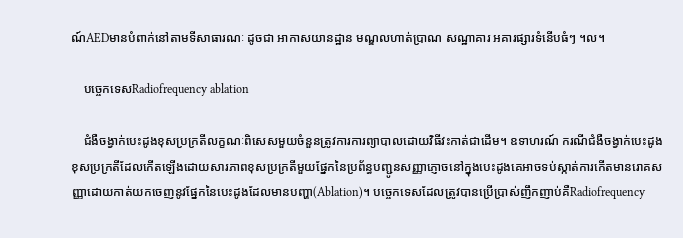ណ៍AEDមានបំពាក់នៅតាមទីសាធារណៈ ដូចជា អាកាសយានដ្ឋាន មណ្ឌលហាត់ប្រាណ សណ្ឋាគារ អគារផ្សារទំនើបធំៗ ។ល។

    បច្ចេកទេសRadiofrequency ablation

    ជំងឺចង្វាក់បេះដូងខុសប្រក្រតីលក្ខណៈពិសេសមួយចំនួនត្រូវការការព្យាបាលដោយវិធីវះកាត់ជាដើម។ ឧទាហរណ៍ ករណីជំងឺចង្វាក់បេះដូងខុសប្រក្រតីដែលកើតឡើងដោយសារភាពខុសប្រក្រតីមួយផ្នែកនៃប្រព័ន្ធបញ្ជូនសញ្ញាភ្ញោចនៅក្នុងបេះដូងគេអាចទប់ស្កាត់ការកើតមានរោគសញ្ញាដោយកាត់យកចេញនូវផ្នែកនៃបេះដូងដែលមានបញ្ហា(Ablation)។ បច្ចេកទេសដែលត្រូវបានប្រើប្រាស់ញឹកញាប់គឺRadiofrequency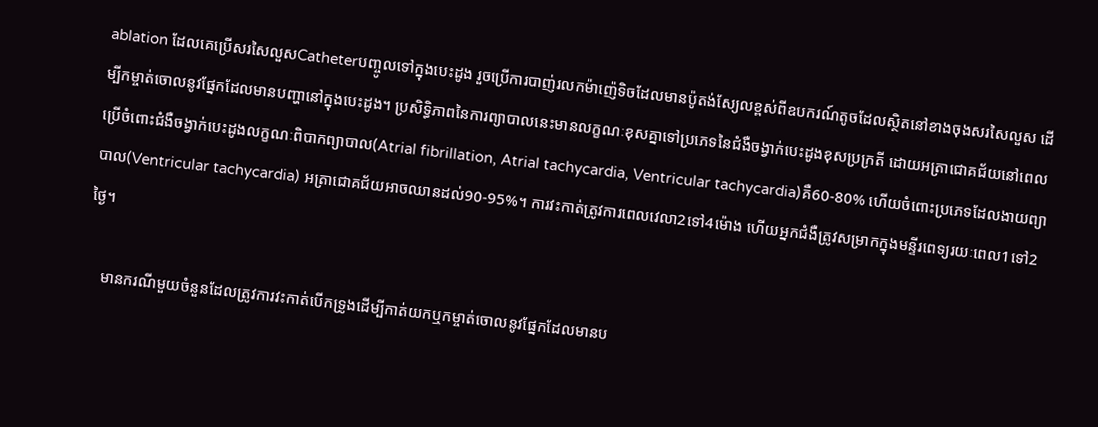ablation ដែលគេប្រើសរសៃលួសCatheterបញ្ចូលទៅក្នុងបេះដូង រួចប្រើការបាញ់រលកម៉ាញ៉េទិចដែលមានប៉ូតង់ស្យែលខ្ពស់ពីឧបករណ៍តូចដែលស្ថិតនៅខាងចុងសរសៃលួស ដើម្បីកម្ចាត់ចោលនូវផ្នែកដែលមានបញ្ហានៅក្នុងបេះដូង។ ប្រសិទ្ធិភាពនៃការព្យាបាលនេះមានលក្ខណៈខុសគ្នាទៅប្រភេទនៃជំងឺចង្វាក់បេះដូងខុសប្រក្រតី ដោយអត្រាជោគជ័យនៅពេលប្រើចំពោះជំងឺចង្វាក់បេះដូងលក្ខណៈពិបាកព្យាបាល(Atrial fibrillation, Atrial tachycardia, Ventricular tachycardia)គឺ60-80% ហើយចំពោះប្រភេទដែលងាយព្យាបាល(Ventricular tachycardia) អត្រាជោគជ័យអាចឈានដល់90-95%។ ការវះកាត់ត្រូវការពេលវេលា2ទៅ4ម៉ោង ហើយអ្នកជំងឺត្រូវសម្រាកក្នុងមន្ទីរពេទ្យរយៈពេល1ទៅ2ថ្ងៃ។

    មានករណីមួយចំនួនដែលត្រូវការវះកាត់បើកទ្រូងដើម្បីកាត់យកឬកម្ចាត់ចោលនូវផ្នែកដែលមានប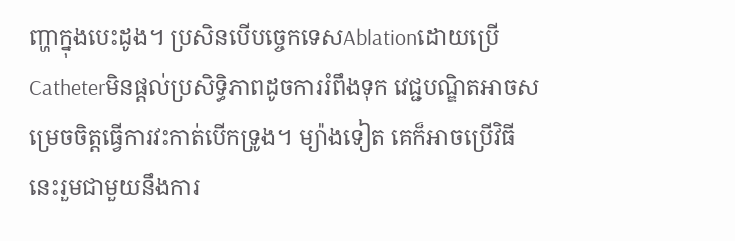ញ្ហាក្នុងបេះដូង។ ប្រសិនបើបច្ចេកទេសAblationដោយប្រើCatheterមិនផ្ដល់ប្រសិទ្ធិភាពដូចការរំពឹងទុក វេជ្ជបណ្ឌិតអាចសម្រេចចិត្តធ្វើការវះកាត់បើកទ្រូង។ ម្យ៉ាងទៀត គេក៏អាចប្រើវិធីនេះរួមជាមួយនឹងការ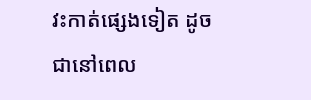វះកាត់ផ្សេងទៀត ដូចជានៅពេល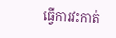ធ្វើការវះកាត់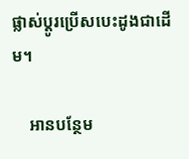ផ្លាស់ប្ដូរប្រើសបេះដូងជាដើម។

    អានបន្ថែម